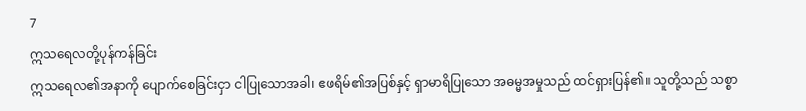7
ဣသရေလတို့ပုန်ကန်ခြင်း
ဣသရေလ၏အနာကို ပျောက်စေခြင်းငှာ ငါပြုသောအခါ၊ ဧဖရိမ်၏အပြစ်နှင့် ရှာမာရိပြုသော အဓမ္မအမှုသည် ထင်ရှားပြန်၏။ သူတို့သည် သစ္စာ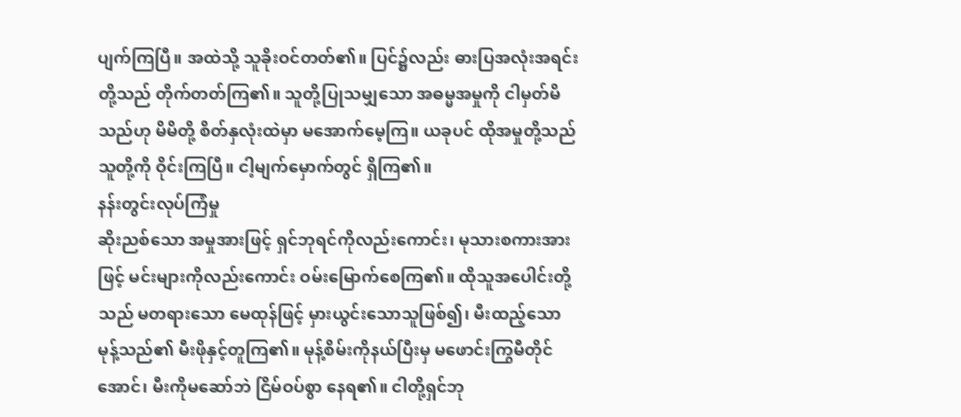ပျက်ကြပြီ။ အထဲသို့ သူခိုးဝင်တတ်၏။ ပြင်၌လည်း ဓားပြအလုံးအရင်းတို့သည် တိုက်တတ်ကြ၏။ သူတို့ပြုသမျှသော အဓမ္မအမှုကို ငါမှတ်မိသည်ဟု မိမိတို့ စိတ်နှလုံးထဲမှာ မအောက်မေ့ကြ။ ယခုပင် ထိုအမှုတို့သည် သူတို့ကို ဝိုင်းကြပြီ။ ငါ့မျက်မှောက်တွင် ရှိကြ၏။
နန်းတွင်းလုပ်ကြံမှု
ဆိုးညစ်သော အမှုအားဖြင့် ရှင်ဘုရင်ကိုလည်းကောင်း၊ မုသားစကားအားဖြင့် မင်းများကိုလည်းကောင်း ဝမ်းမြောက်စေကြ၏။ ထိုသူအပေါင်းတို့သည် မတရားသော မေထုန်ဖြင့် မှားယွင်းသောသူဖြစ်၍၊ မီးထည့်သော မုန့်သည်၏ မီးဖိုနှင့်တူကြ၏။ မုန့်စိမ်းကိုနယ်ပြီးမှ မဖောင်းကြွမီတိုင်အောင်၊ မီးကိုမဆော်ဘဲ ငြိမ်ဝပ်စွာ နေရ၏။ ငါတို့ရှင်ဘု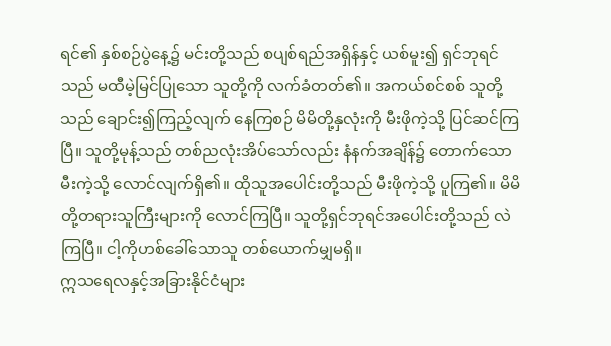ရင်၏ နှစ်စဉ်ပွဲနေ့၌ မင်းတို့သည် စပျစ်ရည်အရှိန်နှင့် ယစ်မူး၍ ရှင်ဘုရင်သည် မထီမဲ့မြင်ပြုသော သူတို့ကို လက်ခံတတ်၏။ အကယ်စင်စစ် သူတို့သည် ချောင်း၍ကြည့်လျက် နေကြစဉ် မိမိတို့နှလုံးကို မီးဖိုကဲ့သို့ ပြင်ဆင်ကြပြီ။ သူတို့မုန့်သည် တစ်ညလုံးအိပ်သော်လည်း နံနက်အချိန်၌ တောက်သောမီးကဲ့သို့ လောင်လျက်ရှိ၏။ ထိုသူအပေါင်းတို့သည် မီးဖိုကဲ့သို့ ပူကြ၏။ မိမိတို့တရားသူကြီးများကို လောင်ကြပြီ။ သူတို့ရှင်ဘုရင်အပေါင်းတို့သည် လဲကြပြီ။ ငါ့ကိုဟစ်ခေါ်သောသူ တစ်ယောက်မျှမရှိ။
ဣသရေလနှင့်အခြားနိုင်ငံများ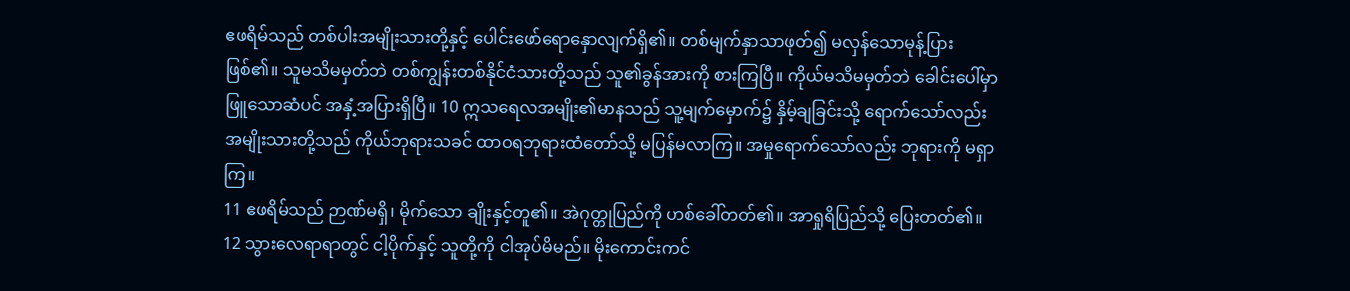ဧဖရိမ်သည် တစ်ပါးအမျိုးသားတို့နှင့် ပေါင်းဖော်ရောနှောလျက်ရှိ၏။ တစ်မျက်နှာသာဖုတ်၍ မလှန်သောမုန့်ပြားဖြစ်၏။ သူမသိမမှတ်ဘဲ တစ်ကျွန်းတစ်နိုင်ငံသားတို့သည် သူ၏ခွန်အားကို စားကြပြီ။ ကိုယ်မသိမမှတ်ဘဲ ခေါင်းပေါ်မှာ ဖြူသောဆံပင် အနှံ့အပြားရှိပြီ။ 10 ဣသရေလအမျိုး၏မာနသည် သူ့မျက်မှောက်၌ နှိမ့်ချခြင်းသို့ ရောက်သော်လည်း အမျိုးသားတို့သည် ကိုယ်ဘုရားသခင် ထာဝရဘုရားထံတော်သို့ မပြန်မလာကြ။ အမှုရောက်သော်လည်း ဘုရားကို မရှာကြ။
11 ဧဖရိမ်သည် ဉာဏ်မရှိ၊ မိုက်သော ချိုးနှင့်တူ၏။ အဲဂုတ္တုပြည်ကို ဟစ်ခေါ်တတ်၏။ အာရှုရိပြည်သို့ ပြေးတတ်၏။ 12 သွားလေရာရာတွင် ငါ့ပိုက်နှင့် သူတို့ကို ငါအုပ်မိမည်။ မိုးကောင်းကင်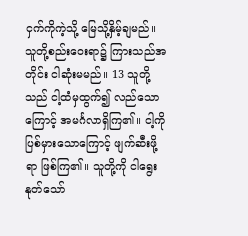ငှက်ကိုကဲ့သို့ မြေသို့နှိမ့်ချမည်။ သူတို့စည်းဝေးရာ၌ ကြားသည်အတိုင်း ငါဆုံးမမည်။ 13 သူတို့သည် ငါ့ထံမှထွက်၍ လည်သောကြောင့် အမင်္ဂလာရှိကြ၏။ ငါ့ကိုပြစ်မှားသောကြောင့် ဖျက်ဆီးဖို့ရာ ဖြစ်ကြ၏။ သူတို့ကို ငါရွေးနုတ်သော်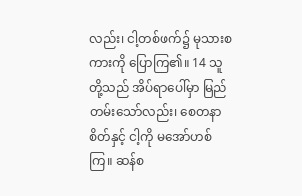လည်း၊ ငါ့တစ်ဖက်၌ မုသားစကားကို ပြောကြ၏။ 14 သူတို့သည် အိပ်ရာပေါ်မှာ မြည်တမ်းသော်လည်း၊ စေတနာစိတ်နှင့် ငါ့ကို မအော်ဟစ်ကြ။ ဆန်စ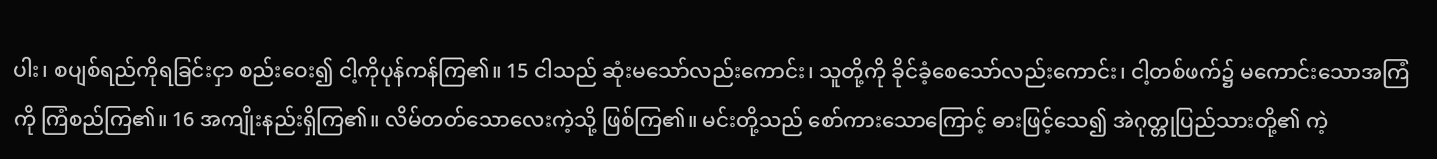ပါး၊ စပျစ်ရည်ကိုရခြင်းငှာ စည်းဝေး၍ ငါ့ကိုပုန်ကန်ကြ၏။ 15 ငါသည် ဆုံးမသော်လည်းကောင်း၊ သူတို့ကို ခိုင်ခံ့စေသော်လည်းကောင်း၊ ငါ့တစ်ဖက်၌ မကောင်းသောအကြံကို ကြံစည်ကြ၏။ 16 အကျိုးနည်းရှိကြ၏။ လိမ်တတ်သောလေးကဲ့သို့ ဖြစ်ကြ၏။ မင်းတို့သည် စော်ကားသောကြောင့် ဓားဖြင့်သေ၍ အဲဂုတ္တုပြည်သားတို့၏ ကဲ့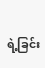ရဲ့ခြင်း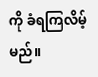ကို ခံရကြလိမ့်မည်။